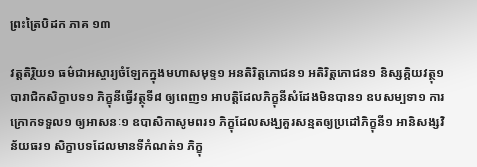ព្រះត្រៃបិដក ភាគ ១៣

វត្តតិរ្ថិយ១ ធម៌ជាអស្ចារ្យចំឡែកក្នុងមហាសមុទ្ទ១ អនតិរិត្តភោជន១ អតិរិត្តភោជន១ និស្សគ្គិយវត្ថុ១ បារាជិកសិក្ខាបទ១ ភិក្ខុនីធ្វើវត្ថុទី៨ ឲ្យពេញ១ អាបត្តិដែលភិក្ខុនីសំដែងមិនបាន១ ឧបសម្បទា១ ការក្រោកទទួល១ ឲ្យអាសនៈ១ ឧបាសិកាសូមពរ១ ភិក្ខុដែលសង្ឃគួរសន្មតឲ្យប្រដៅភិក្ខុនី១ អានិសង្សវិន័យធរ១ សិក្ខាបទដែលមានទីកំណត់១ ភិក្ខុ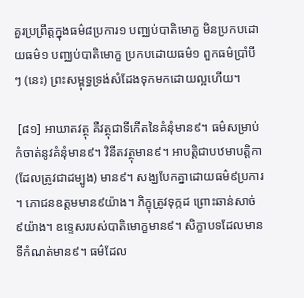គួរប្រព្រឹត្តក្នុងធម៌៨ប្រការ១ បញ្ឈប់បាតិមោក្ខ មិនប្រកបដោយធម៌១ បញ្ឈប់បាតិមោក្ខ ប្រកបដោយធម៌១ ពួកធម៌ប្រាំបីៗ (នេះ) ព្រះសម្ពុទ្ធទ្រង់សំដែងទុកមកដោយល្អហើយ។

 [៨១] អាឃាតវត្ថុ គឺវត្ថុជាទីកើតនៃគំនុំមាន៩។ ធម៌សម្រាប់កំចាត់នូវគំនុំមាន៩។ វិនីតវត្ថុមាន៩។ អាបត្តិជាបឋមាបត្តិកា (ដែលត្រូវជាដម្បូង) មាន៩។ សង្ឃបែកគ្នាដោយធម៌៩ប្រការ។ ភោជនឧត្តមមាន៩យ៉ាង។ ភិក្ខុត្រូវទុក្កដ ព្រោះឆាន់សាច់៩យ៉ាង។ ឧទ្ទេសរបស់បាតិមោក្ខមាន៩។ សិក្ខាបទដែលមានទីកំណត់មាន៩។ ធម៌ដែល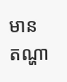មានតណ្ហា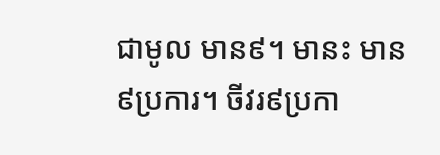ជាមូល មាន៩។ មានះ មាន៩ប្រការ។ ចីវរ៩ប្រកា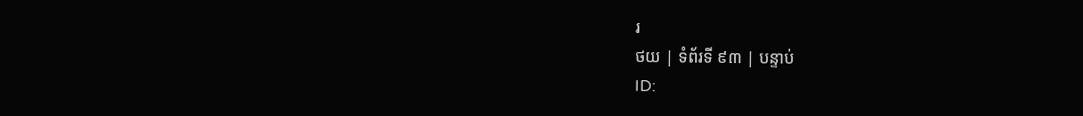រ
ថយ | ទំព័រទី ៩៣ | បន្ទាប់
ID: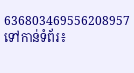636803469556208957
ទៅកាន់ទំព័រ៖